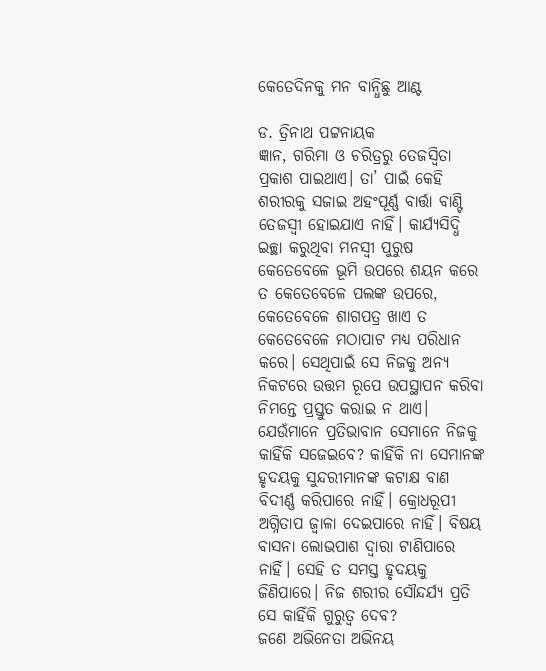କେତେଦିନକୁ ମନ ବାନ୍ଧିଛୁ ଆଣ୍ଟ

ଡ. ତ୍ରିନାଥ ପଟ୍ଟନାୟକ
ଜ୍ଞାନ, ଗରିମା ଓ ଚରିତ୍ରରୁ ତେଜସ୍ବିତା ପ୍ରକାଶ ପାଇଥାଏ। ତା’ ପାଇଁ କେହି ଶରୀରକୁ ସଜାଇ ଅହଂପୂର୍ଣ୍ଣ ବାର୍ତ୍ତା ବାଣ୍ଟି ତେଜସ୍ବୀ ହୋଇଯାଏ ନାହିଁ। କାର୍ଯ୍ୟସିଦ୍ଧି ଇଚ୍ଛା କରୁଥିବା ମନସ୍ବୀ ପୁରୁଷ କେତେବେଳେ ଭୂମି ଉପରେ ଶୟନ କରେ ତ କେତେବେଳେ ପଲଙ୍କ ଉପରେ, କେତେବେଳେ ଶାଗପତ୍ର ଖାଏ ତ କେତେବେଳେ ମଠାପାଟ ମଧ୍ୟ ପରିଧାନ କରେ। ସେଥିପାଇଁ ସେ ନିଜକୁ ଅନ୍ୟ ନିକଟରେ ଉତ୍ତମ ରୂପେ ଉପସ୍ଥାପନ କରିବା ନିମନ୍ତେ ପ୍ରସ୍ତୁତ କରାଇ ନ ଥାଏ।
ଯେଉଁମାନେ ପ୍ରତିଭାବାନ ସେମାନେ ନିଜକୁ କାହିଁକି ସଜେଇବେ? କାହିଁକି ନା ସେମାନଙ୍କ ହୃଦୟକୁ ସୁନ୍ଦରୀମାନଙ୍କ କଟାକ୍ଷ ବାଣ ବିଦୀର୍ଣ୍ଣ କରିପାରେ ନାହିଁ। କ୍ରୋଧରୂପୀ ଅଗ୍ନିତାପ ଜ୍ୱାଳା ଦେଇପାରେ ନାହିଁ। ବିଷୟ ବାସନା ଲୋଭପାଶ ଦ୍ୱାରା ଟାଣିପାରେ ନାହିଁ। ସେହି ତ ସମସ୍ତ ହୃଦୟକୁ ଜିଣିପାରେ। ନିଜ ଶରୀର ସୌନ୍ଦର୍ଯ୍ୟ ପ୍ରତି ସେ କାହିଁକି ଗୁରୁତ୍ୱ ଦେବ?
ଜଣେ ଅଭିନେତା ଅଭିନୟ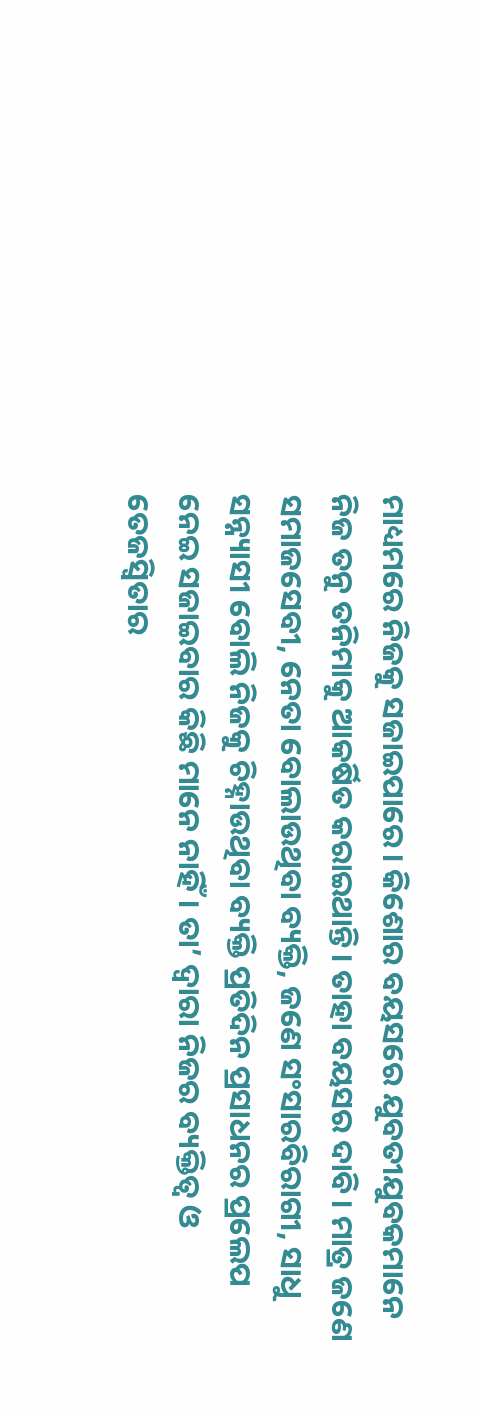ମାଧ୍ୟମରେ ନିଜକୁ ସଜାଇପାରେ। କିଶୋର ବୟସରେ ଯୁବତୀଯୁବକମାନେ ନିଜ ତନୁ ତନିମାକୁ ଆକର୍ଷିତ କରାଇଥାନ୍ତି। ତାହା ବୟସର ଦାବି। ମାତ୍ର ଜଣେ ସମାଜସେବୀ, ନେତା ବୋଲାଉଥିବା ବ୍ୟକ୍ତି, ଜଣେ ସଂସାରବିରାଗୀ, ସାଧୁ ସନ୍ନ୍ୟାସୀ ବୋଲି ନିଜକୁ ଚିହ୍ନାଉଥିବା ବ୍ୟକ୍ତି ପ୍ରତିଦିନ ପ୍ରସାଧନର ପ୍ରଲେପ ନେଇ ସଜାଇବାର କିଛି ମାନେ ନାହିଁ। ତା’ ଦ୍ୱାରା ନିଜର ବ୍ୟକ୍ତିତ୍ୱ ଓ ତେଜସ୍ବିତାର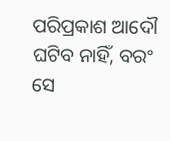ପରିପ୍ରକାଶ ଆଦୌ ଘଟିବ ନାହିଁ, ବରଂ ସେ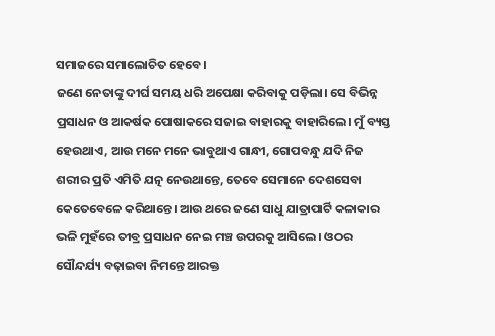ସମାଜରେ ସମାଲୋଚିତ ହେବେ।
ଜଣେ ନେତାଙ୍କୁ ଦୀର୍ଘ ସମୟ ଧରି ଅପେକ୍ଷା କରିବାକୁ ପଡ଼ିଲା। ସେ ବିଭିନ୍ନ ପ୍ରସାଧନ ଓ ଆକର୍ଷକ ପୋଷାକରେ ସଜାଇ ବାହାରକୁ ବାହାରିଲେ। ମୁଁ ବ୍ୟସ୍ତ ହେଉଥାଏ, ଆଉ ମନେ ମନେ ଭାବୁଥାଏ ଗାନ୍ଧୀ, ଗୋପବନ୍ଧୁ ଯଦି ନିଜ ଶରୀର ପ୍ରତି ଏମିତି ଯତ୍ନ ନେଉଥାନ୍ତେ, ତେବେ ସେମାନେ ଦେଶସେବା କେତେବେଳେ କରିଥାନ୍ତେ। ଆଉ ଥରେ ଜଣେ ସାଧୁ ଯାତ୍ରାପାର୍ଟି କଳାକାର ଭଳି ମୁହଁରେ ତୀବ୍ର ପ୍ରସାଧନ ନେଇ ମଞ୍ଚ ଉପରକୁ ଆସିଲେ। ଓଠର ସୌନ୍ଦର୍ଯ୍ୟ ବଢ଼ାଇବା ନିମନ୍ତେ ଆରକ୍ତ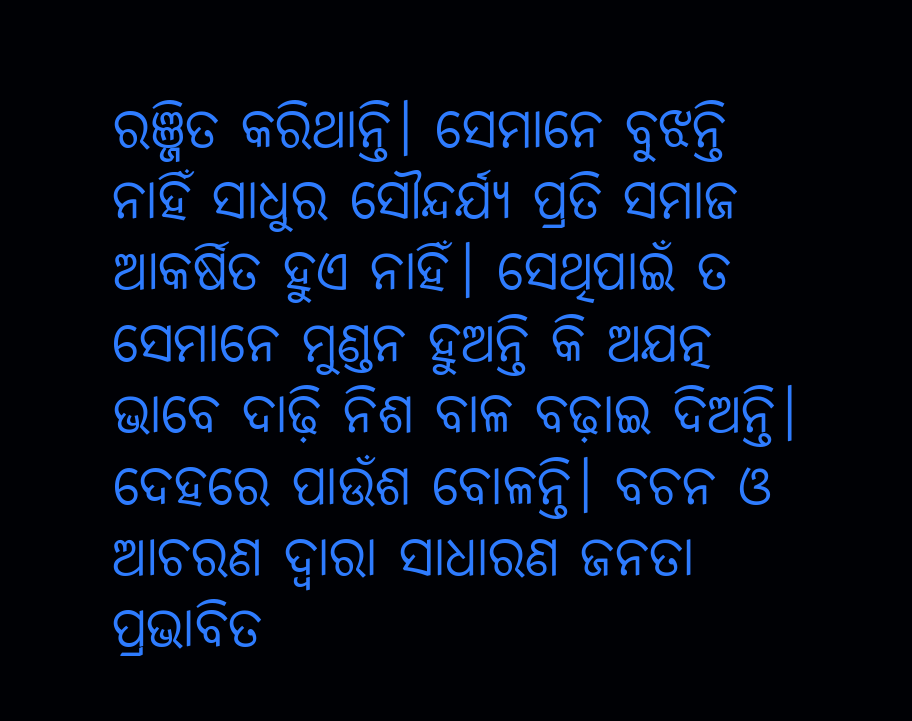ରଞ୍ଜିତ କରିଥାନ୍ତି। ସେମାନେ ବୁଝନ୍ତି ନାହିଁ ସାଧୁର ସୌନ୍ଦର୍ଯ୍ୟ ପ୍ରତି ସମାଜ ଆକର୍ଷିତ ହୁଏ ନାହିଁ। ସେଥିପାଇଁ ତ ସେମାନେ ମୁଣ୍ଡନ ହୁଅନ୍ତି କି ଅଯତ୍ନ ଭାବେ ଦାଢ଼ି ନିଶ ବାଳ ବଢ଼ାଇ ଦିଅନ୍ତି। ଦେହରେ ପାଉଁଶ ବୋଳନ୍ତି। ବଚନ ଓ ଆଚରଣ ଦ୍ୱାରା ସାଧାରଣ ଜନତା ପ୍ରଭାବିତ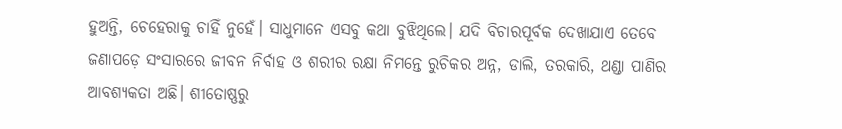ହୁଅନ୍ତି, ଚେହେରାକୁ ଚାହିଁ ନୁହେଁ। ସାଧୁମାନେ ଏସବୁ କଥା ବୁଝିଥିଲେ। ଯଦି ବିଚାରପୂର୍ବକ ଦେଖାଯାଏ ତେବେ ଜଣାପଡ଼େ ସଂସାରରେ ଜୀବନ ନିର୍ବାହ ଓ ଶରୀର ରକ୍ଷା ନିମନ୍ତେ ରୁଚିକର ଅନ୍ନ, ଡାଲି, ତରକାରି, ଥଣ୍ଡା ପାଣିର ଆବଶ୍ୟକତା ଅଛି। ଶୀତୋଷ୍ଣରୁ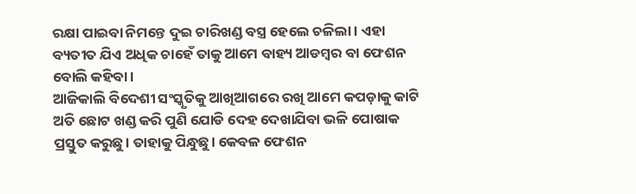ରକ୍ଷା ପାଇବା ନିମନ୍ତେ ଦୁଇ ଚାରିଖଣ୍ଡ ବସ୍ତ୍ର ହେଲେ ଚଳିଲା। ଏହା ବ୍ୟତୀତ ଯିଏ ଅଧିକ ଚାହେଁ ତାକୁ ଆମେ ବାହ୍ୟ ଆଡମ୍ବର ବା ଫେଶନ ବୋଲି କହିବା।
ଆଜିକାଲି ବିଦେଶୀ ସଂସ୍କୃତିକୁ ଆଖିଆଗରେ ରଖି ଆମେ କପଡ଼ାକୁ କାଟି ଅତି ଛୋଟ ଖଣ୍ଡ କରି ପୁଣି ଯୋଡି ଦେହ ଦେଖାଯିବା ଭଳି ପୋଷାକ ପ୍ରସ୍ତୁତ କରୁଛୁ। ତାହାକୁ ପିନ୍ଧୁଛୁ। କେବଳ ଫେଶନ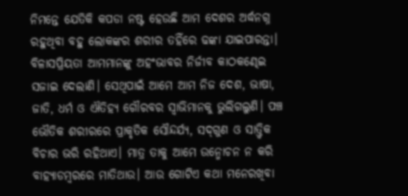ନିମନ୍ତେ ଯେତିକି କପଡା ନଷ୍ଟ ହେଉଛି ଆମ ଦେଶର ଅର୍ଦ୍ଧନଗ୍ନ ରହୁଥିବା ବହୁ ଲୋକଙ୍କର ଶରୀର ତହିଁରେ ଢଙ୍କା ଯାଇପାରନ୍ତା। ବିଳାସପ୍ରିୟତା ଆମମାନଙ୍କୁ ଅହଂଭାବର ନିର୍ଜୀବ କାଠକଣ୍ଢେଇ ସଜାଇ ଦେଲାଣି। ସେଥିପାଇଁ ଆମେ ଆମ ନିଜ ଦେଶ, ଭାଷା, ଜାତି, ଧର୍ମ ଓ ଐତିହ୍ୟ ଗୌରବର ସ୍ବାଭିମାନକୁ ଭୁଲିଗଲୁଣି। ପଞ୍ଚ ଭୌତିକ ଶରୀରରେ ପ୍ରାକୃତିକ ସୌନ୍ଦର୍ଯ୍ୟ, ସଦ୍‌ଗୁଣ ଓ ସାତ୍ତ୍ୱିକ ବିଚାର ଭରି ରହିଥାଏ। ମାତ୍ର ତାକୁ ଆମେ ଉନ୍ମୋଚନ ନ କରି ବାହ୍ୟାଡମ୍ବରରେ ମାତିଥାଉ। ଆଉ ଗୋଟିଏ କଥା ମନେରଖିବା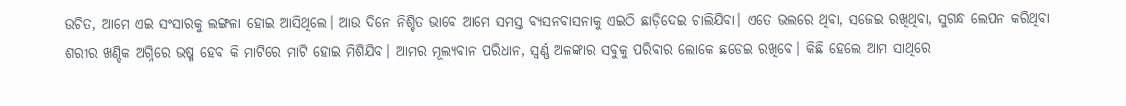ଉଚିତ, ଆମେ ଏଇ ସଂସାରକୁ ଲଙ୍ଗଳା ହୋଇ ଆସିଥିଲେ। ଆଉ ଦିନେ ନିଶ୍ଚିତ ଭାବେ ଆମେ ସମସ୍ତ ବ୍ୟସନବାସନାକୁ ଏଇଠି ଛାଡ଼ିଦେଇ ଚାଲିଯିବା। ଏତେ ଭଲରେ ଥିବା, ସଜେଇ ରଖିଥିବା, ସୁଗନ୍ଧ ଲେପନ କରିଥିବା ଶରୀର ଖଣ୍ଡିକ ଅଗ୍ନିରେ ଭଷ୍ମ ହେବ କି ମାଟିରେ ମାଟି ହୋଇ ମିଶିଯିବ। ଆମର ମୂଲ୍ୟବାନ ପରିଧାନ, ସ୍ବର୍ଣ୍ଣ ଅଳଙ୍କାର ସବୁକୁ ପରିବାର ଲୋକେ ଛଡେଇ ରଖିବେ। କିଛି ହେଲେ ଆମ ସାଥିରେ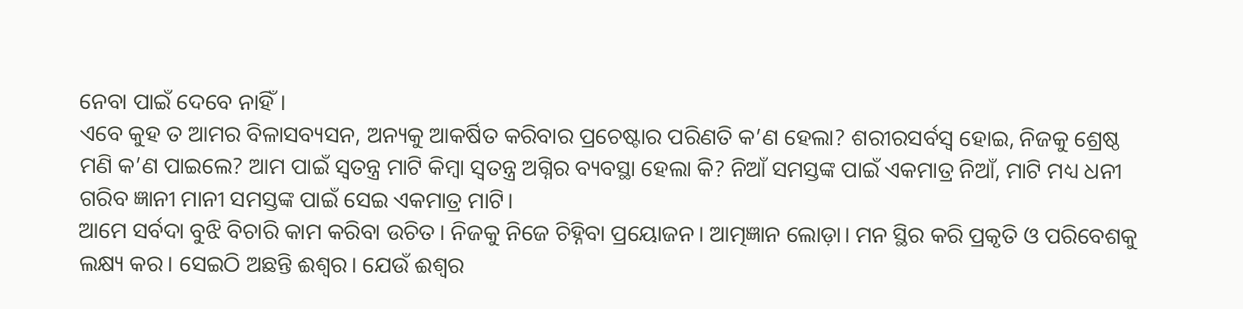ନେବା ପାଇଁ ଦେବେ ନାହିଁ।
ଏବେ କୁହ ତ ଆମର ବିଳାସବ୍ୟସନ, ଅନ୍ୟକୁ ଆକର୍ଷିତ କରିବାର ପ୍ରଚେଷ୍ଟାର ପରିଣତି କ’ଣ ହେଲା? ଶରୀରସର୍ବସ୍ବ ହୋଇ, ନିଜକୁ ଶ୍ରେଷ୍ଠ ମଣି କ’ଣ ପାଇଲେ? ଆମ ପାଇଁ ସ୍ବତନ୍ତ୍ର ମାଟି କିମ୍ବା ସ୍ବତନ୍ତ୍ର ଅଗ୍ନିର ବ୍ୟବସ୍ଥା ହେଲା କି? ନିଆଁ ସମସ୍ତଙ୍କ ପାଇଁ ଏକମାତ୍ର ନିଆଁ, ମାଟି ମଧ୍ୟ ଧନୀ ଗରିବ ଜ୍ଞାନୀ ମାନୀ ସମସ୍ତଙ୍କ ପାଇଁ ସେଇ ଏକମାତ୍ର ମାଟି।
ଆମେ ସର୍ବଦା ବୁଝି ବିଚାରି କାମ କରିବା ଉଚିତ। ନିଜକୁ ନିଜେ ଚିହ୍ନିବା ପ୍ରୟୋଜନ। ଆତ୍ମଜ୍ଞାନ ଲୋଡ଼ା। ମନ ସ୍ଥିର କରି ପ୍ରକୃତି ଓ ପରିବେଶକୁ ଲକ୍ଷ୍ୟ କର। ସେଇଠି ଅଛନ୍ତି ଈଶ୍ୱର। ଯେଉଁ ଈଶ୍ୱର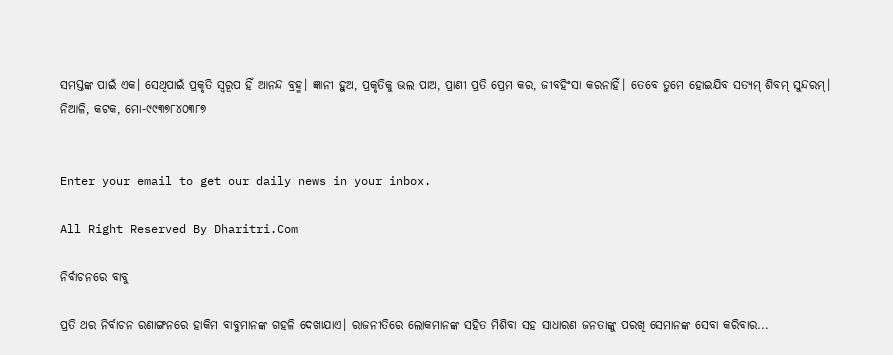ସମସ୍ତଙ୍କ ପାଇଁ ଏକ। ସେଥିପାଇଁ ପ୍ରକୃତି ସ୍ବରୂପ ହିଁ ଆନନ୍ଦ ବ୍ରହ୍ମ। ଜ୍ଞାନୀ ହୁଅ, ପ୍ରକୃତିକୁ ଭଲ ପାଅ, ପ୍ରାଣୀ ପ୍ରତି ପ୍ରେମ କର, ଜୀବହିଂସା କରନାହିଁ। ତେବେ ତୁମେ ହୋଇଯିବ ସତ୍ୟମ୍‌ ଶିବମ୍‌ ସୁନ୍ଦରମ୍‌।
ନିଆଳି, କଟକ, ମୋ-୯୯୩୭୮୪୦୩୮୭


Enter your email to get our daily news in your inbox.

All Right Reserved By Dharitri.Com

ନିର୍ବାଚନରେ ବାବୁ

ପ୍ରତି ଥର ନିର୍ବାଚନ ରଣାଙ୍ଗନରେ ହାକିମ ବାବୁମାନଙ୍କ ଗହଳି ଦେଖାଯାଏ। ରାଜନୀତିରେ ଲୋକମାନଙ୍କ ସହିତ ମିଶିବା ସହ ସାଧାରଣ ଜନତାଙ୍କୁ ପରଖି ସେମାନଙ୍କ ସେବା କରିବାର...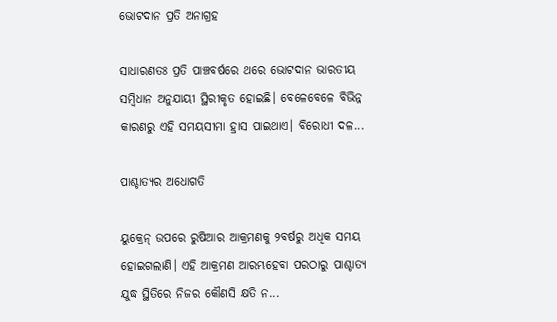ଭୋଟଦାନ ପ୍ରତି ଅନାଗ୍ରହ

ସାଧାରଣତଃ ପ୍ରତି ପାଞ୍ଚବର୍ଷରେ ଥରେ ଭୋଟଦାନ ଭାରତୀୟ ସମ୍ବିଧାନ ଅନୁଯାୟୀ ସ୍ଥିରୀକୃତ ହୋଇଛି। ବେଳେବେଳେ ବିଭିନ୍ନ କାରଣରୁ ଏହି ସମୟସୀମା ହ୍ରାସ ପାଇଥାଏ। ବିରୋଧୀ ଦଳ...

ପାଶ୍ଚାତ୍ୟର ଅଧୋଗତି

ୟୁକ୍ରେନ୍‌ ଉପରେ ରୁଷିଆର ଆକ୍ରମଣକୁ ୨ବର୍ଷରୁ ଅଧିକ ସମୟ ହୋଇଗଲାଣି। ଏହି ଆକ୍ରମଣ ଆରମ୍ଭହେବା ପରଠାରୁ ପାଶ୍ଚାତ୍ୟ ଯୁଦ୍ଧ ସ୍ଥିତିରେ ନିଜର କୌଣସି କ୍ଷତି ନ...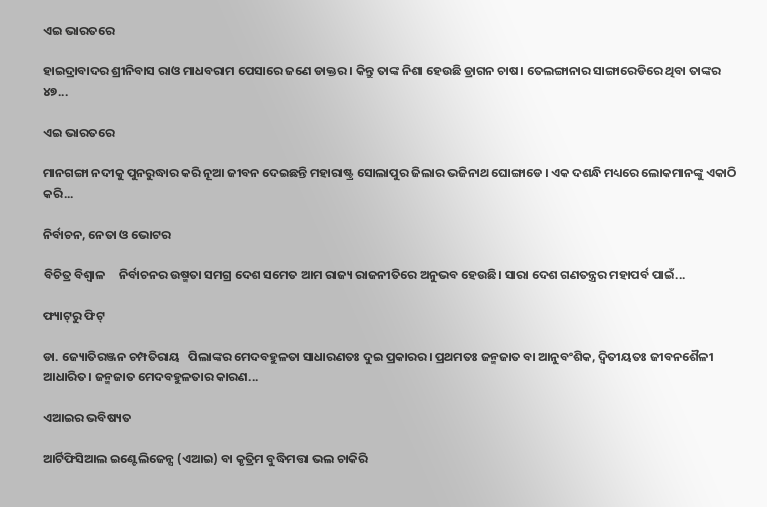ଏଇ ଭାରତରେ

ହାଇଦ୍ରାବାଦର ଶ୍ରୀନିବାସ ରାଓ ମାଧବରାମ ପେସାରେ ଜଣେ ଡାକ୍ତର । କିନ୍ତୁ ତାଙ୍କ ନିଶା ହେଉଛି ଡ୍ରାଗନ ଚାଷ। ତେଲଙ୍ଗାନାର ସାଙ୍ଗାରେଡିରେ ଥିବା ତାଙ୍କର ୪୭...

ଏଇ ଭାରତରେ

ମାନଗଙ୍ଗା ନଦୀକୁ ପୁନରୁଦ୍ଧାର କରି ନୂଆ ଜୀବନ ଦେଇଛନ୍ତି ମହାରାଷ୍ଟ୍ର ସୋଲାପୁର ଜିଲାର ଭଜିନାଥ ଘୋଙ୍ଗାଡେ । ଏକ ଦଶନ୍ଧି ମଧ୍ୟରେ ଲୋକମାନଙ୍କୁ ଏକାଠି କରି...

ନିର୍ବାଚନ, ନେତା ଓ ଭୋଟର

ବିଚିତ୍ର ବିଶ୍ୱାଳ     ନିର୍ବାଚନର ଉଷ୍ମତା ସମଗ୍ର ଦେଶ ସମେତ ଆମ ରାଜ୍ୟ ରାଜନୀତିରେ ଅନୁଭବ ହେଉଛି। ସାରା ଦେଶ ଗଣତନ୍ତ୍ରର ମହାପର୍ବ ପାଇଁ...

ଫ୍ୟାଟ୍‌ରୁ ଫିଟ୍‌

ଡା. ଜ୍ୟୋତିରଞ୍ଜନ ଚମ୍ପତିରାୟ   ପିଲାଙ୍କର ମେଦବହୁଳତା ସାଧାରଣତଃ ଦୁଇ ପ୍ରକାରର। ପ୍ରଥମତଃ ଜନ୍ମଜାତ ବା ଆନୁବଂଶିକ, ଦ୍ୱିତୀୟତଃ ଜୀବନଶୈଳୀ ଆଧାରିତ। ଜନ୍ମଜାତ ମେଦବହୁଳତାର କାରଣ...

ଏଆଇର ଭବିଷ୍ୟତ

ଆର୍ଟିଫିସିଆଲ ଇଣ୍ଟେଲିଜେନ୍ସ (ଏଆଇ) ବା କୃତ୍ରିମ ବୁଦ୍ଧିମତ୍ତା ଭଲ ଚାକିରି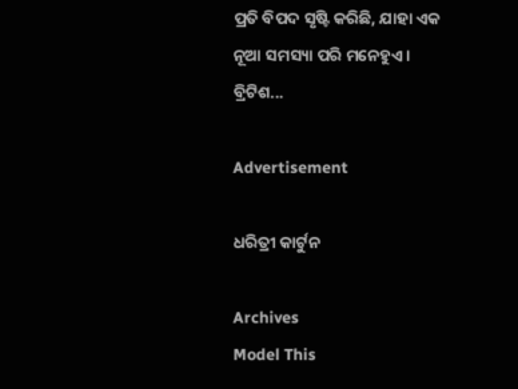ପ୍ରତି ବିପଦ ସୃଷ୍ଟି କରିଛି, ଯାହା ଏକ ନୂଆ ସମସ୍ୟା ପରି ମନେହୁଏ। ବ୍ରିଟିଶ...

Advertisement

ଧରିତ୍ରୀ କାର୍ଟୁନ

Archives
Model This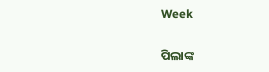Week

ପିଲାଙ୍କ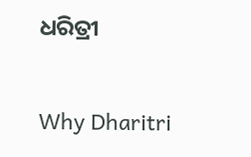ଧରିତ୍ରୀ

Why Dharitri